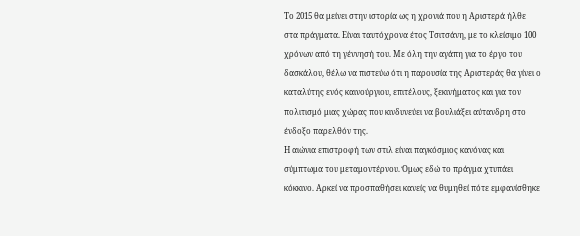Το 2015 θα μείνει στην ιστορία ως η χρονιά που η Αριστερά ήλθε στα πράγματα. Είναι ταυτόχρονα έτος Τσιτσάνη, με το κλείσιμο 100 χρόνων από τη γέννησή του. Με όλη την αγάπη για το έργο του δασκάλου, θέλω να πιστεύω ότι η παρουσία της Αριστεράς θα γίνει ο καταλύτης ενός καινούργιου, επιτέλους, ξεκινήματος και για τον πολιτισμό μιας χώρας που κινδυνεύει να βουλιάξει αύτανδρη στο ένδοξο παρελθόν της.
Η αιώνια επιστροφή των στιλ είναι παγκόσμιος κανόνας και σύμπτωμα του μεταμοντέρνου. Όμως εδώ το πράγμα χτυπάει κόκκινο. Αρκεί να προσπαθήσει κανείς να θυμηθεί πότε εμφανίσθηκε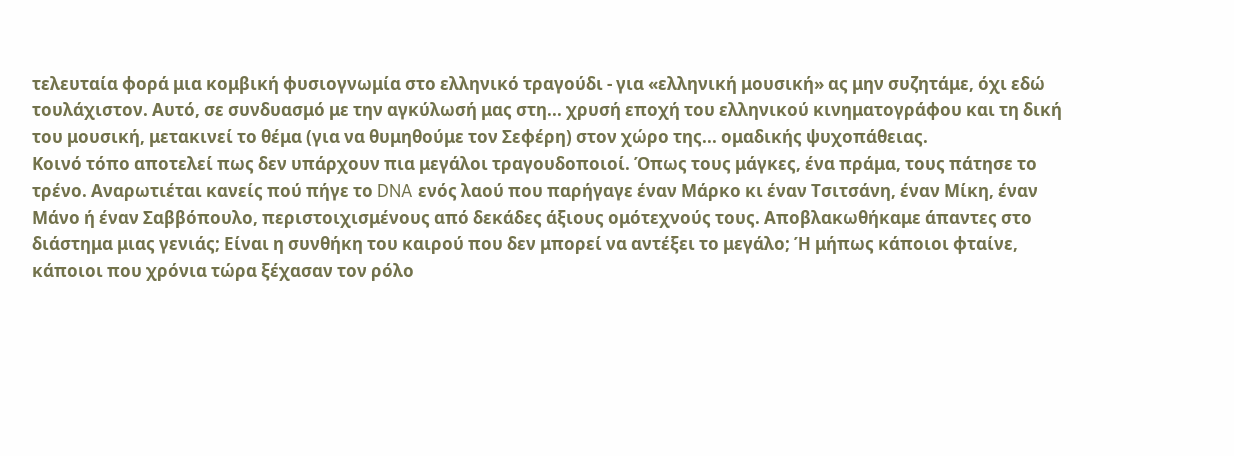τελευταία φορά μια κομβική φυσιογνωμία στο ελληνικό τραγούδι - για «ελληνική μουσική» ας μην συζητάμε, όχι εδώ τουλάχιστον. Αυτό, σε συνδυασμό με την αγκύλωσή μας στη... χρυσή εποχή του ελληνικού κινηματογράφου και τη δική του μουσική, μετακινεί το θέμα (για να θυμηθούμε τον Σεφέρη) στον χώρο της... ομαδικής ψυχοπάθειας.
Κοινό τόπο αποτελεί πως δεν υπάρχουν πια μεγάλοι τραγουδοποιοί. Όπως τους μάγκες, ένα πράμα, τους πάτησε το τρένο. Αναρωτιέται κανείς πού πήγε το DNA ενός λαού που παρήγαγε έναν Μάρκο κι έναν Τσιτσάνη, έναν Μίκη, έναν Μάνο ή έναν Σαββόπουλο, περιστοιχισμένους από δεκάδες άξιους ομότεχνούς τους. Αποβλακωθήκαμε άπαντες στο διάστημα μιας γενιάς; Είναι η συνθήκη του καιρού που δεν μπορεί να αντέξει το μεγάλο; Ή μήπως κάποιοι φταίνε, κάποιοι που χρόνια τώρα ξέχασαν τον ρόλο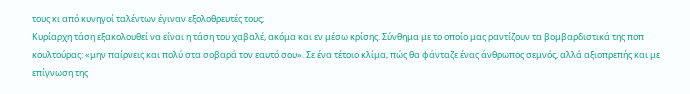τους κι από κυνηγοί ταλέντων έγιναν εξολοθρευτές τους;
Κυρίαρχη τάση εξακολουθεί να είναι η τάση του χαβαλέ, ακόμα και εν μέσω κρίσης. Σύνθημα με το οποίο μας ραντίζουν τα βομβαρδιστικά της ποπ κουλτούρας: «μην παίρνεις και πολύ στα σοβαρά τον εαυτό σου». Σε ένα τέτοιο κλίμα, πώς θα φάνταζε ένας άνθρωπος σεμνός, αλλά αξιοπρεπής και με επίγνωση της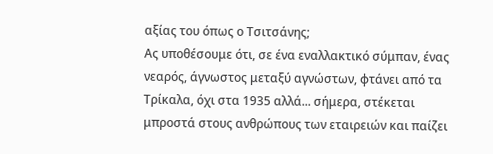αξίας του όπως ο Τσιτσάνης;
Ας υποθέσουμε ότι, σε ένα εναλλακτικό σύμπαν, ένας νεαρός, άγνωστος μεταξύ αγνώστων, φτάνει από τα Τρίκαλα, όχι στα 1935 αλλά... σήμερα, στέκεται μπροστά στους ανθρώπους των εταιρειών και παίζει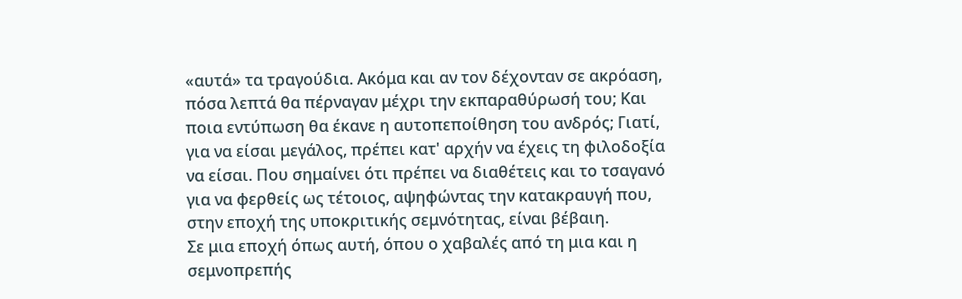«αυτά» τα τραγούδια. Ακόμα και αν τον δέχονταν σε ακρόαση, πόσα λεπτά θα πέρναγαν μέχρι την εκπαραθύρωσή του; Και ποια εντύπωση θα έκανε η αυτοπεποίθηση του ανδρός; Γιατί, για να είσαι μεγάλος, πρέπει κατ' αρχήν να έχεις τη φιλοδοξία να είσαι. Που σημαίνει ότι πρέπει να διαθέτεις και το τσαγανό για να φερθείς ως τέτοιος, αψηφώντας την κατακραυγή που, στην εποχή της υποκριτικής σεμνότητας, είναι βέβαιη.
Σε μια εποχή όπως αυτή, όπου ο χαβαλές από τη μια και η σεμνοπρεπής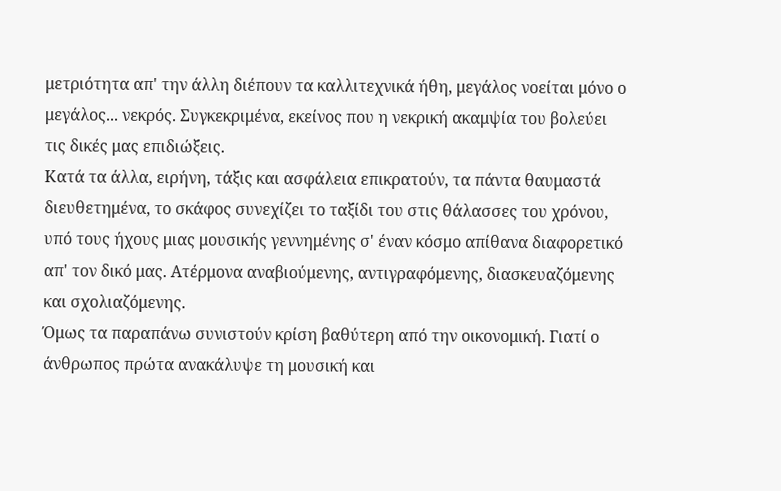μετριότητα απ' την άλλη διέπουν τα καλλιτεχνικά ήθη, μεγάλος νοείται μόνο ο μεγάλος... νεκρός. Συγκεκριμένα, εκείνος που η νεκρική ακαμψία του βολεύει τις δικές μας επιδιώξεις.
Κατά τα άλλα, ειρήνη, τάξις και ασφάλεια επικρατούν, τα πάντα θαυμαστά διευθετημένα, το σκάφος συνεχίζει το ταξίδι του στις θάλασσες του χρόνου, υπό τους ήχους μιας μουσικής γεννημένης σ' έναν κόσμο απίθανα διαφορετικό απ' τον δικό μας. Ατέρμονα αναβιούμενης, αντιγραφόμενης, διασκευαζόμενης και σχολιαζόμενης.
Όμως τα παραπάνω συνιστούν κρίση βαθύτερη από την οικονομική. Γιατί ο άνθρωπος πρώτα ανακάλυψε τη μουσική και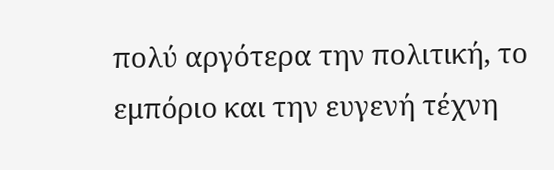πολύ αργότερα την πολιτική, το εμπόριο και την ευγενή τέχνη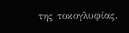της τοκογλυφίας.